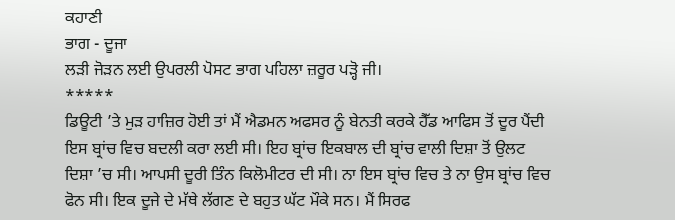ਕਹਾਣੀ
ਭਾਗ - ਦੂਜਾ
ਲੜੀ ਜੋੜਨ ਲਈ ਉਪਰਲੀ ਪੋਸਟ ਭਾਗ ਪਹਿਲਾ ਜ਼ਰੂਰ ਪੜ੍ਹੋ ਜੀ।
*****
ਡਿਊਟੀ ’ਤੇ ਮੁੜ ਹਾਜ਼ਿਰ ਹੋਈ ਤਾਂ ਮੈਂ ਐਡਮਨ ਅਫਸਰ ਨੂੰ ਬੇਨਤੀ ਕਰਕੇ ਹੈੱਡ ਆਫਿਸ ਤੋਂ ਦੂਰ ਪੈਂਦੀ ਇਸ ਬ੍ਰਾਂਚ ਵਿਚ ਬਦਲੀ ਕਰਾ ਲਈ ਸੀ। ਇਹ ਬ੍ਰਾਂਚ ਇਕਬਾਲ ਦੀ ਬ੍ਰਾਂਚ ਵਾਲੀ ਦਿਸ਼ਾ ਤੋਂ ਉਲਟ ਦਿਸ਼ਾ ’ਚ ਸੀ। ਆਪਸੀ ਦੂਰੀ ਤਿੰਨ ਕਿਲੋਮੀਟਰ ਦੀ ਸੀ। ਨਾ ਇਸ ਬ੍ਰਾਂਚ ਵਿਚ ਤੇ ਨਾ ਉਸ ਬ੍ਰਾਂਚ ਵਿਚ ਫੋਨ ਸੀ। ਇਕ ਦੂਜੇ ਦੇ ਮੱਥੇ ਲੱਗਣ ਦੇ ਬਹੁਤ ਘੱਟ ਮੌਕੇ ਸਨ। ਮੈਂ ਸਿਰਫ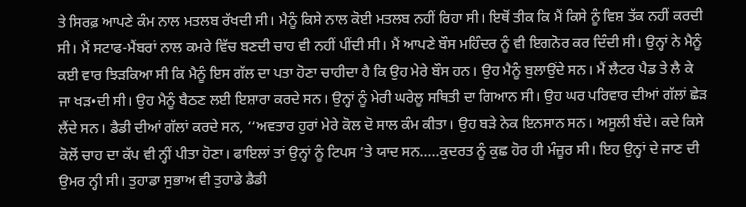ਤੇ ਸਿਰਫ਼ ਆਪਣੇ ਕੰਮ ਨਾਲ ਮਤਲਬ ਰੱਖਦੀ ਸੀ। ਮੈਨੂੰ ਕਿਸੇ ਨਾਲ ਕੋਈ ਮਤਲਬ ਨਹੀਂ ਰਿਹਾ ਸੀ। ਇਥੋਂ ਤੀਕ ਕਿ ਮੈਂ ਕਿਸੇ ਨੂੰ ਵਿਸ਼ ਤੱਕ ਨਹੀਂ ਕਰਦੀ ਸੀ। ਮੈਂ ਸਟਾਫ-ਮੈਂਬਰਾਂ ਨਾਲ ਕਮਰੇ ਵਿੱਚ ਬਣਦੀ ਚਾਹ ਵੀ ਨਹੀਂ ਪੀਂਦੀ ਸੀ। ਮੈਂ ਆਪਣੇ ਬੌਸ ਮਹਿੰਦਰ ਨੂੰ ਵੀ ਇਗਨੋਰ ਕਰ ਦਿੰਦੀ ਸੀ। ਉਨ੍ਹਾਂ ਨੇ ਮੈਨੂੰ ਕਈ ਵਾਰ ਝਿੜਕਿਆ ਸੀ ਕਿ ਮੈਨੂੰ ਇਸ ਗੱਲ ਦਾ ਪਤਾ ਹੋਣਾ ਚਾਹੀਦਾ ਹੈ ਕਿ ਉਹ ਮੇਰੇ ਬੌਸ ਹਨ। ਉਹ ਮੈਨੂੰ ਬੁਲਾਉਂਦੇ ਸਨ। ਮੈਂ ਲੈਟਰ ਪੈਡ ਤੇ ਲੈ ਕੇ ਜਾ ਖੜ•ਦੀ ਸੀ। ਉਹ ਮੈਨੂੰ ਬੈਠਣ ਲਈ ਇਸ਼ਾਰਾ ਕਰਦੇ ਸਨ। ਉਨ੍ਹਾਂ ਨੂੰ ਮੇਰੀ ਘਰੇਲੂ ਸਥਿਤੀ ਦਾ ਗਿਆਨ ਸੀ। ਉਹ ਘਰ ਪਰਿਵਾਰ ਦੀਆਂ ਗੱਲਾਂ ਛੇੜ ਲੈਂਦੇ ਸਨ। ਡੈਡੀ ਦੀਆਂ ਗੱਲਾਂ ਕਰਦੇ ਸਨ, ‘‘ਅਵਤਾਰ ਹੁਰਾਂ ਮੇਰੇ ਕੋਲ ਦੋ ਸਾਲ ਕੰਮ ਕੀਤਾ। ਉਹ ਬੜੇ ਨੇਕ ਇਨਸਾਨ ਸਨ। ਅਸੂਲੀ ਬੰਦੇ। ਕਦੇ ਕਿਸੇ ਕੋਲੋਂ ਚਾਹ ਦਾ ਕੱਪ ਵੀ ਨ੍ਹੀਂ ਪੀਤਾ ਹੋਣਾ। ਫਾਇਲਾਂ ਤਾਂ ਉਨ੍ਹਾਂ ਨੂੰ ਟਿਪਸ ’ਤੇ ਯਾਦ ਸਨ.....ਕੁਦਰਤ ਨੂੰ ਕੁਛ ਹੋਰ ਹੀ ਮੰਜ਼ੂਰ ਸੀ। ਇਹ ਉਨ੍ਹਾਂ ਦੇ ਜਾਣ ਦੀ ਉਮਰ ਨ੍ਹੀ ਸੀ। ਤੁਹਾਡਾ ਸੁਭਾਅ ਵੀ ਤੁਹਾਡੇ ਡੈਡੀ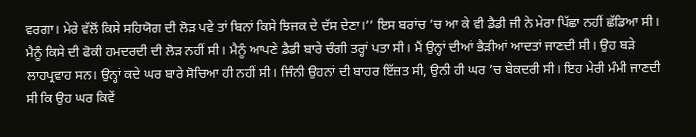ਵਰਗਾ। ਮੇਰੇ ਵੱਲੋਂ ਕਿਸੇ ਸਹਿਯੋਗ ਦੀ ਲੋੜ ਪਵੇ ਤਾਂ ਬਿਨਾਂ ਕਿਸੇ ਝਿਜਕ ਦੇ ਦੱਸ ਦੇਣਾ।’’ ਇਸ ਬਰਾਂਚ ’ਚ ਆ ਕੇ ਵੀ ਡੈਡੀ ਜੀ ਨੇ ਮੇਰਾ ਪਿੱਛਾ ਨਹੀਂ ਛੱਡਿਆ ਸੀ। ਮੈਨੂੰ ਕਿਸੇ ਦੀ ਫੋਕੀ ਹਮਦਰਦੀ ਦੀ ਲੋੜ ਨਹੀਂ ਸੀ। ਮੈਨੂੰ ਆਪਣੇ ਡੈਡੀ ਬਾਰੇ ਚੰਗੀ ਤਰ੍ਹਾਂ ਪਤਾ ਸੀ। ਮੈਂ ਉਨ੍ਹਾਂ ਦੀਆਂ ਭੈੜੀਆਂ ਆਦਤਾਂ ਜਾਣਦੀ ਸੀ। ਉਹ ਬੜੇ ਲਾਹਪ੍ਰਵਾਹ ਸਨ। ਉਨ੍ਹਾਂ ਕਦੇ ਘਰ ਬਾਰੇ ਸੋਚਿਆ ਹੀ ਨਹੀਂ ਸੀ। ਜਿੰਨੀ ਉਹਨਾਂ ਦੀ ਬਾਹਰ ਇੱਜ਼ਤ ਸੀ, ਉਨੀ ਹੀ ਘਰ ’ਚ ਬੇਕਦਰੀ ਸੀ। ਇਹ ਮੇਰੀ ਮੰਮੀ ਜਾਣਦੀ ਸੀ ਕਿ ਉਹ ਘਰ ਕਿਵੇਂ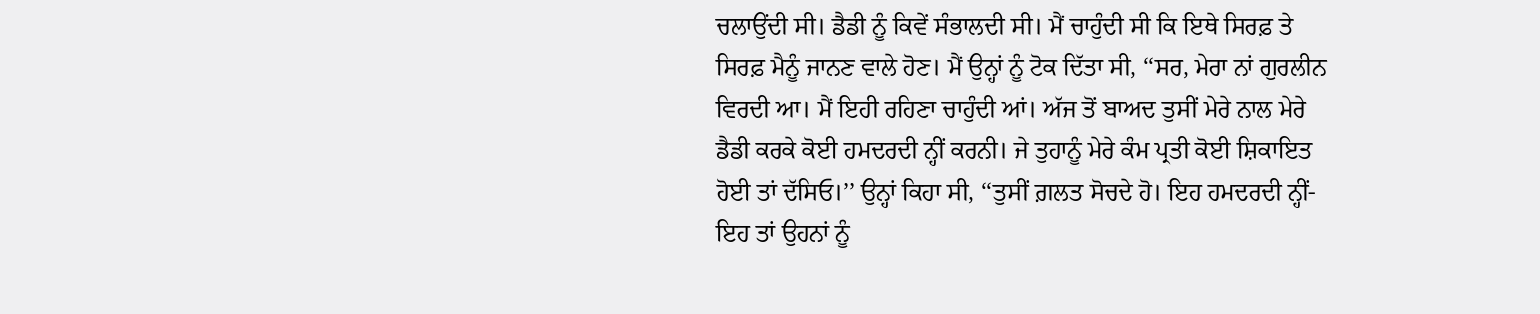ਚਲਾਉਂਦੀ ਸੀ। ਡੈਡੀ ਨੂੰ ਕਿਵੇਂ ਸੰਭਾਲਦੀ ਸੀ। ਮੈਂ ਚਾਹੁੰਦੀ ਸੀ ਕਿ ਇਥੇ ਸਿਰਫ਼ ਤੇ ਸਿਰਫ਼ ਮੈਨੂੰ ਜਾਨਣ ਵਾਲੇ ਹੋਣ। ਮੈਂ ਉਨ੍ਹਾਂ ਨੂੰ ਟੋਕ ਦਿੱਤਾ ਸੀ, ‘‘ਸਰ, ਮੇਰਾ ਨਾਂ ਗੁਰਲੀਨ ਵਿਰਦੀ ਆ। ਮੈਂ ਇਹੀ ਰਹਿਣਾ ਚਾਹੁੰਦੀ ਆਂ। ਅੱਜ ਤੋਂ ਬਾਅਦ ਤੁਸੀਂ ਮੇਰੇ ਨਾਲ ਮੇਰੇ ਡੈਡੀ ਕਰਕੇ ਕੋਈ ਹਮਦਰਦੀ ਨ੍ਹੀਂ ਕਰਨੀ। ਜੇ ਤੁਹਾਨੂੰ ਮੇਰੇ ਕੰਮ ਪ੍ਰਤੀ ਕੋਈ ਸ਼ਿਕਾਇਤ ਹੋਈ ਤਾਂ ਦੱਸਿਓ।’’ ਉਨ੍ਹਾਂ ਕਿਹਾ ਸੀ, ‘‘ਤੁਸੀਂ ਗ਼ਲਤ ਸੋਚਦੇ ਹੋ। ਇਹ ਹਮਦਰਦੀ ਨ੍ਹੀਂ-ਇਹ ਤਾਂ ਉਹਨਾਂ ਨੂੰ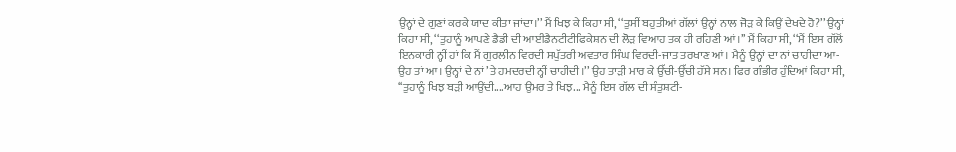ਉਨ੍ਹਾਂ ਦੇ ਗੁਣਾਂ ਕਰਕੇ ਯਾਦ ਕੀਤਾ ਜਾਂਦਾ।’’ ਮੈਂ ਖਿਝ ਕੇ ਕਿਹਾ ਸੀ, ‘‘ਤੁਸੀਂ ਬਹੁਤੀਆਂ ਗੱਲਾਂ ਉਨ੍ਹਾਂ ਨਾਲ ਜੋੜ ਕੇ ਕਿਉਂ ਦੇਖਦੇ ਹੋ?’’ ਉਨ੍ਹਾਂ ਕਿਹਾ ਸੀ, ‘‘ਤੁਹਾਨੂੰ ਆਪਣੇ ਡੈਡੀ ਦੀ ਆਈਡੈਨਟੀਟੀਫਿਕੇਸ਼ਨ ਦੀ ਲੋੜ ਵਿਆਹ ਤਕ ਹੀ ਰਹਿਣੀ ਆਂ।’’ ਮੈਂ ਕਿਹਾ ਸੀ, ‘‘ਮੈਂ ਇਸ ਗੱਲੋਂ ਇਨਕਾਰੀ ਨ੍ਹੀਂ ਹਾਂ ਕਿ ਮੈਂ ਗੁਰਲੀਨ ਵਿਰਦੀ ਸਪੁੱਤਰੀ ਅਵਤਾਰ ਸਿੰਘ ਵਿਰਦੀ-ਜਾਤ ਤਰਖਾਣ ਆਂ। ਮੈਨੂੰ ਉਨ੍ਹਾਂ ਦਾ ਨਾਂ ਚਾਹੀਦਾ ਆ-ਉਹ ਤਾਂ ਆ। ਉਨ੍ਹਾਂ ਦੇ ਨਾਂ ’ਤੇ ਹਮਦਰਦੀ ਨ੍ਹੀਂ ਚਾਹੀਦੀ।’’ ਉਹ ਤਾੜੀ ਮਾਰ ਕੇ ਉੱਚੀ-ਉੱਚੀ ਹੱਸੇ ਸਨ। ਫਿਰ ਗੰਭੀਰ ਹੁੰਦਿਆਂ ਕਿਹਾ ਸੀ, ‘‘ਤੁਹਾਨੂੰ ਖਿਝ ਬੜੀ ਆਉਂਦੀ....ਆਹ ਉਮਰ ਤੇ ਖਿਝ... ਮੈਨੂੰ ਇਸ ਗੱਲ ਦੀ ਸੰਤੁਸ਼ਟੀ-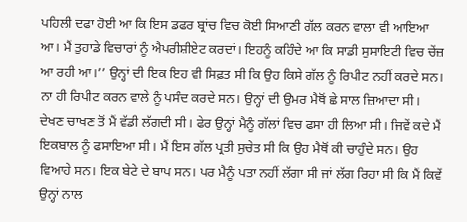ਪਹਿਲੀ ਦਫਾ ਹੋਈ ਆ ਕਿ ਇਸ ਡਫਰ ਬ੍ਰਾਂਚ ਵਿਚ ਕੋਈ ਸਿਆਣੀ ਗੱਲ ਕਰਨ ਵਾਲਾ ਵੀ ਆਇਆ ਆ। ਮੈਂ ਤੁਹਾਡੇ ਵਿਚਾਰਾਂ ਨੂੰ ਐਪਰੀਸ਼ੀਏਟ ਕਰਦਾਂ। ਇਹਨੂੰ ਕਹਿੰਦੇ ਆ ਕਿ ਸਾਡੀ ਸੁਸਾਇਟੀ ਵਿਚ ਚੇਂਜ਼ ਆ ਰਹੀ ਆ।’’ ਉਨ੍ਹਾਂ ਦੀ ਇਕ ਇਹ ਵੀ ਸਿਫ਼ਤ ਸੀ ਕਿ ਉਹ ਕਿਸੇ ਗੱਲ ਨੂੰ ਰਿਪੀਟ ਨਹੀਂ ਕਰਦੇ ਸਨ। ਨਾ ਹੀ ਰਿਪੀਟ ਕਰਨ ਵਾਲੇ ਨੂੰ ਪਸੰਦ ਕਰਦੇ ਸਨ। ਉਨ੍ਹਾਂ ਦੀ ਉਮਰ ਮੈਥੋਂ ਛੇ ਸਾਲ ਜ਼ਿਆਦਾ ਸੀ। ਦੇਖਣ ਚਾਖਣ ਤੋਂ ਮੈਂ ਵੱਡੀ ਲੱਗਦੀ ਸੀ। ਫੇਰ ਉਨ੍ਹਾਂ ਮੈਨੂੰ ਗੱਲਾਂ ਵਿਚ ਫਸਾ ਹੀ ਲਿਆ ਸੀ। ਜਿਵੇਂ ਕਦੇ ਮੈਂ ਇਕਬਾਲ ਨੂੰ ਫਸਾਇਆ ਸੀ। ਮੈਂ ਇਸ ਗੱਲ ਪ੍ਰਤੀ ਸੁਚੇਤ ਸੀ ਕਿ ਉਹ ਮੈਥੋਂ ਕੀ ਚਾਹੁੰਦੇ ਸਨ। ਉਹ ਵਿਆਹੇ ਸਨ। ਇਕ ਬੇਟੇ ਦੇ ਬਾਪ ਸਨ। ਪਰ ਮੈਨੂੰ ਪਤਾ ਨਹੀਂ ਲੱਗਾ ਸੀ ਜਾਂ ਲੱਗ ਰਿਹਾ ਸੀ ਕਿ ਮੈਂ ਕਿਵੇਂ ਉਨ੍ਹਾਂ ਨਾਲ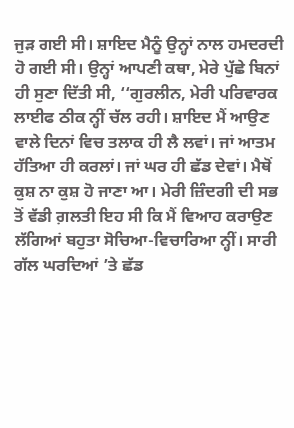ਜੁੜ ਗਈ ਸੀ। ਸ਼ਾਇਦ ਮੈਨੂੰ ਉਨ੍ਹਾਂ ਨਾਲ ਹਮਦਰਦੀ ਹੋ ਗਈ ਸੀ। ਉਨ੍ਹਾਂ ਆਪਣੀ ਕਥਾ, ਮੇਰੇ ਪੁੱਛੇ ਬਿਨਾਂ ਹੀ ਸੁਣਾ ਦਿੱਤੀ ਸੀ, ‘‘ਗੁਰਲੀਨ, ਮੇਰੀ ਪਰਿਵਾਰਕ ਲਾਈਫ ਠੀਕ ਨ੍ਹੀਂ ਚੱਲ ਰਹੀ। ਸ਼ਾਇਦ ਮੈਂ ਆਉਣ ਵਾਲੇ ਦਿਨਾਂ ਵਿਚ ਤਲਾਕ ਹੀ ਲੈ ਲਵਾਂ। ਜਾਂ ਆਤਮ ਹੱਤਿਆ ਹੀ ਕਰਲਾਂ। ਜਾਂ ਘਰ ਹੀ ਛੱਡ ਦੇਵਾਂ। ਮੈਥੋਂ ਕੁਸ਼ ਨਾ ਕੁਸ਼ ਹੋ ਜਾਣਾ ਆ। ਮੇਰੀ ਜ਼ਿੰਦਗੀ ਦੀ ਸਭ ਤੋਂ ਵੱਡੀ ਗ਼ਲਤੀ ਇਹ ਸੀ ਕਿ ਮੈਂ ਵਿਆਹ ਕਰਾਉਣ ਲੱਗਿਆਂ ਬਹੁਤਾ ਸੋਚਿਆ-ਵਿਚਾਰਿਆ ਨ੍ਹੀਂ। ਸਾਰੀ ਗੱਲ ਘਰਦਿਆਂ ’ਤੇ ਛੱਡ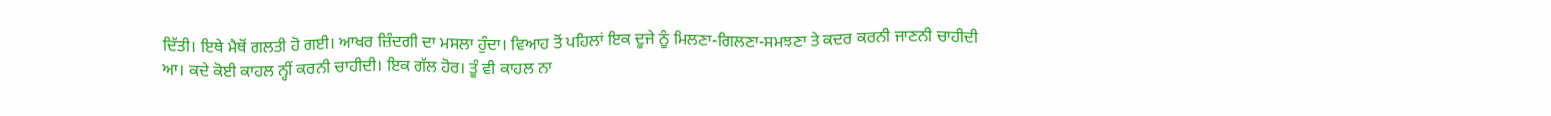ਦਿੱਤੀ। ਇਥੇ ਮੈਥੋਂ ਗਲਤੀ ਹੋ ਗਈ। ਆਖਰ ਜ਼ਿੰਦਗੀ ਦਾ ਮਸਲਾ ਹੁੰਦਾ। ਵਿਆਹ ਤੋਂ ਪਹਿਲਾਂ ਇਕ ਦੂਜੇ ਨੂੰ ਮਿਲਣਾ-ਗਿਲਣਾ-ਸਮਝਣਾ ਤੇ ਕਦਰ ਕਰਨੀ ਜਾਣਨੀ ਚਾਹੀਦੀ ਆ। ਕਦੇ ਕੋਈ ਕਾਹਲ ਨ੍ਹੀਂ ਕਰਨੀ ਚਾਹੀਦੀ। ਇਕ ਗੱਲ ਹੋਰ। ਤੂੰ ਵੀ ਕਾਹਲ ਨਾ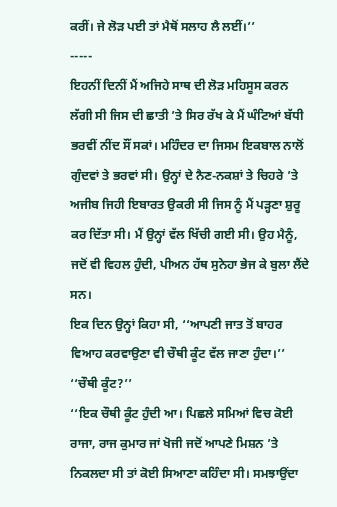ਕਰੀਂ। ਜੇ ਲੋੜ ਪਈ ਤਾਂ ਮੈਥੋਂ ਸਲਾਹ ਲੈ ਲਈਂ।’’
-----
ਇਹਨੀਂ ਦਿਨੀਂ ਮੈਂ ਅਜਿਹੇ ਸਾਥ ਦੀ ਲੋੜ ਮਹਿਸੂਸ ਕਰਨ ਲੱਗੀ ਸੀ ਜਿਸ ਦੀ ਛਾਤੀ ’ਤੇ ਸਿਰ ਰੱਖ ਕੇ ਮੈਂ ਘੰਟਿਆਂ ਬੱਧੀ ਭਰਵੀਂ ਨੀਂਦ ਸੌਂ ਸਕਾਂ। ਮਹਿੰਦਰ ਦਾ ਜਿਸਮ ਇਕਬਾਲ ਨਾਲੋਂ ਗੁੰਦਵਾਂ ਤੇ ਭਰਵਾਂ ਸੀ। ਉਨ੍ਹਾਂ ਦੇ ਨੈਣ-ਨਕਸ਼ਾਂ ਤੇ ਚਿਹਰੇ ’ਤੇ ਅਜੀਬ ਜਿਹੀ ਇਬਾਰਤ ਉਕਰੀ ਸੀ ਜਿਸ ਨੂੰ ਮੈਂ ਪੜ੍ਹਣਾ ਸ਼ੁਰੂ ਕਰ ਦਿੱਤਾ ਸੀ। ਮੈਂ ਉਨ੍ਹਾਂ ਵੱਲ ਖਿੱਚੀ ਗਈ ਸੀ। ਉਹ ਮੈਨੂੰ, ਜਦੋਂ ਵੀ ਵਿਹਲ ਹੁੰਦੀ, ਪੀਅਨ ਹੱਥ ਸੁਨੇਹਾ ਭੇਜ ਕੇ ਬੁਲਾ ਲੈਂਦੇ ਸਨ।
ਇਕ ਦਿਨ ਉਨ੍ਹਾਂ ਕਿਹਾ ਸੀ, ‘‘ਆਪਣੀ ਜਾਤ ਤੋਂ ਬਾਹਰ ਵਿਆਹ ਕਰਵਾਉਣਾ ਵੀ ਚੌਥੀ ਕੂੰਟ ਵੱਲ ਜਾਣਾ ਹੁੰਦਾ।’’
‘‘ਚੌਥੀ ਕੂੰਟ?’’
‘‘ਇਕ ਚੌਥੀ ਕੂੰਟ ਹੁੰਦੀ ਆ। ਪਿਛਲੇ ਸਮਿਆਂ ਵਿਚ ਕੋਈ ਰਾਜਾ, ਰਾਜ ਕੁਮਾਰ ਜਾਂ ਖੋਜੀ ਜਦੋਂ ਆਪਣੇ ਮਿਸ਼ਨ ’ਤੇ ਨਿਕਲਦਾ ਸੀ ਤਾਂ ਕੋਈ ਸਿਆਣਾ ਕਹਿੰਦਾ ਸੀ। ਸਮਝਾਉਂਦਾ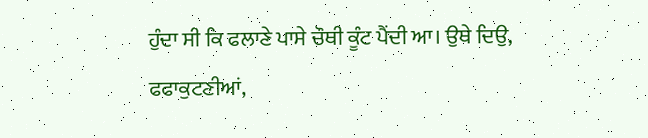ਹੁੰਦਾ ਸੀ ਕਿ ਫਲਾਣੇ ਪਾਸੇ ਚੌਥੀ ਕੂੰਟ ਪੈਂਦੀ ਆ। ਉਥੇ ਦਿਉ, ਫਫਾਕੁਟਣੀਆਂ,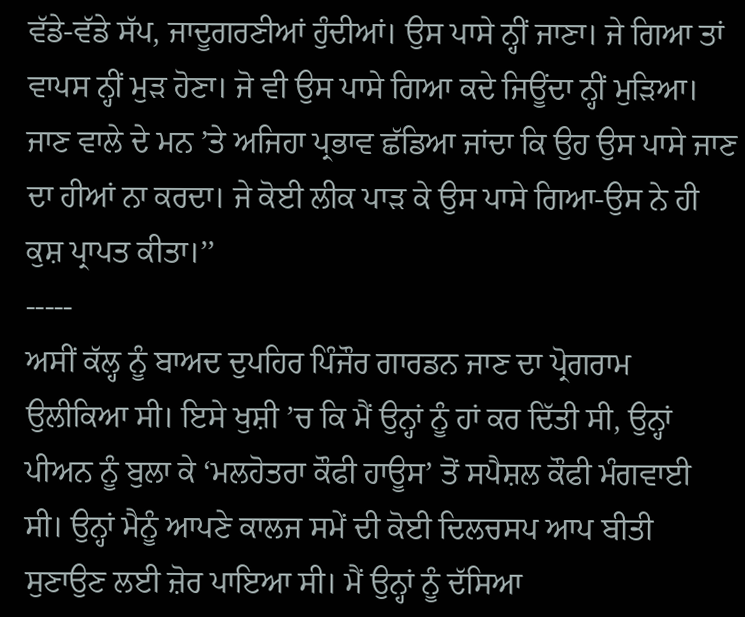ਵੱਡੇ-ਵੱਡੇ ਸੱਪ, ਜਾਦੂਗਰਣੀਆਂ ਹੁੰਦੀਆਂ। ਉਸ ਪਾਸੇ ਨ੍ਹੀਂ ਜਾਣਾ। ਜੇ ਗਿਆ ਤਾਂ ਵਾਪਸ ਨ੍ਹੀਂ ਮੁੜ ਹੋਣਾ। ਜੋ ਵੀ ਉਸ ਪਾਸੇ ਗਿਆ ਕਦੇ ਜਿਊਂਦਾ ਨ੍ਹੀਂ ਮੁੜਿਆ। ਜਾਣ ਵਾਲੇ ਦੇ ਮਨ ’ਤੇ ਅਜਿਹਾ ਪ੍ਰਭਾਵ ਛੱਡਿਆ ਜਾਂਦਾ ਕਿ ਉਹ ਉਸ ਪਾਸੇ ਜਾਣ ਦਾ ਹੀਆਂ ਨਾ ਕਰਦਾ। ਜੇ ਕੋਈ ਲੀਕ ਪਾੜ ਕੇ ਉਸ ਪਾਸੇ ਗਿਆ-ਉਸ ਨੇ ਹੀ ਕੁਸ਼ ਪ੍ਰਾਪਤ ਕੀਤਾ।’’
-----
ਅਸੀਂ ਕੱਲ੍ਹ ਨੂੰ ਬਾਅਦ ਦੁਪਹਿਰ ਪਿੰਜੌਰ ਗਾਰਡਨ ਜਾਣ ਦਾ ਪ੍ਰੋਗਰਾਮ ਉਲੀਕਿਆ ਸੀ। ਇਸੇ ਖੁਸ਼ੀ ’ਚ ਕਿ ਮੈਂ ਉਨ੍ਹਾਂ ਨੂੰ ਹਾਂ ਕਰ ਦਿੱਤੀ ਸੀ, ਉਨ੍ਹਾਂ ਪੀਅਨ ਨੂੰ ਬੁਲਾ ਕੇ ‘ਮਲਹੋਤਰਾ ਕੌਫੀ ਹਾਊਸ’ ਤੋਂ ਸਪੈਸ਼ਲ ਕੌਫੀ ਮੰਗਵਾਈ ਸੀ। ਉਨ੍ਹਾਂ ਮੈਨੂੰ ਆਪਣੇ ਕਾਲਜ ਸਮੇਂ ਦੀ ਕੋਈ ਦਿਲਚਸਪ ਆਪ ਬੀਤੀ ਸੁਣਾਉਣ ਲਈ ਜ਼ੋਰ ਪਾਇਆ ਸੀ। ਮੈਂ ਉਨ੍ਹਾਂ ਨੂੰ ਦੱਸਿਆ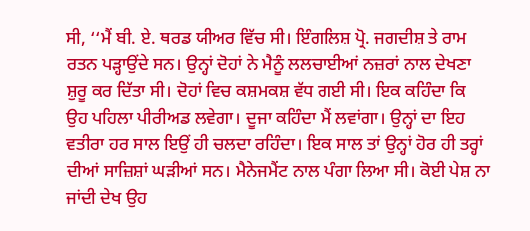ਸੀ, ‘‘ਮੈਂ ਬੀ. ਏ. ਥਰਡ ਯੀਅਰ ਵਿੱਚ ਸੀ। ਇੰਗਲਿਸ਼ ਪ੍ਰੋ. ਜਗਦੀਸ਼ ਤੇ ਰਾਮ ਰਤਨ ਪੜ੍ਹਾਉਂਦੇ ਸਨ। ਉਨ੍ਹਾਂ ਦੋਹਾਂ ਨੇ ਮੈਨੂੰ ਲਲਚਾਈਆਂ ਨਜ਼ਰਾਂ ਨਾਲ ਦੇਖਣਾ ਸ਼ੁਰੂ ਕਰ ਦਿੱਤਾ ਸੀ। ਦੋਹਾਂ ਵਿਚ ਕਸ਼ਮਕਸ਼ ਵੱਧ ਗਈ ਸੀ। ਇਕ ਕਹਿੰਦਾ ਕਿ ਉਹ ਪਹਿਲਾ ਪੀਰੀਅਡ ਲਵੇਗਾ। ਦੂਜਾ ਕਹਿੰਦਾ ਮੈਂ ਲਵਾਂਗਾ। ਉਨ੍ਹਾਂ ਦਾ ਇਹ ਵਤੀਰਾ ਹਰ ਸਾਲ ਇਉਂ ਹੀ ਚਲਦਾ ਰਹਿੰਦਾ। ਇਕ ਸਾਲ ਤਾਂ ਉਨ੍ਹਾਂ ਹੋਰ ਹੀ ਤਰ੍ਹਾਂ ਦੀਆਂ ਸਾਜ਼ਿਸ਼ਾਂ ਘੜੀਆਂ ਸਨ। ਮੈਨੇਜਮੈਂਟ ਨਾਲ ਪੰਗਾ ਲਿਆ ਸੀ। ਕੋਈ ਪੇਸ਼ ਨਾ ਜਾਂਦੀ ਦੇਖ ਉਹ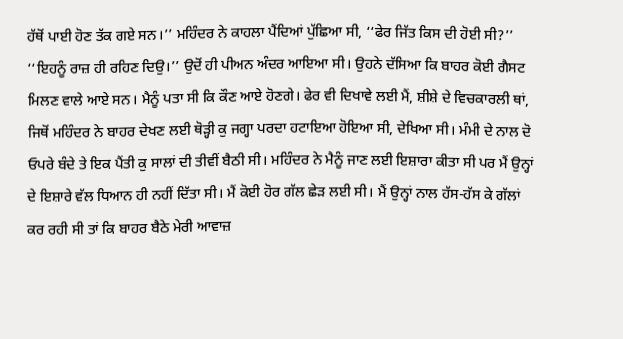ਹੱਥੋਂ ਪਾਈ ਹੋਣ ਤੱਕ ਗਏ ਸਨ।’’ ਮਹਿੰਦਰ ਨੇ ਕਾਹਲਾ ਪੈਂਦਿਆਂ ਪੁੱਛਿਆ ਸੀ, ‘‘ਫੇਰ ਜਿੱਤ ਕਿਸ ਦੀ ਹੋਈ ਸੀ?’’ ‘‘ਇਹਨੂੰ ਰਾਜ਼ ਹੀ ਰਹਿਣ ਦਿਉ।’’ ਉਦੋਂ ਹੀ ਪੀਅਨ ਅੰਦਰ ਆਇਆ ਸੀ। ਉਹਨੇ ਦੱਸਿਆ ਕਿ ਬਾਹਰ ਕੋਈ ਗੈਸਟ ਮਿਲਣ ਵਾਲੇ ਆਏ ਸਨ। ਮੈਨੂੰ ਪਤਾ ਸੀ ਕਿ ਕੌਣ ਆਏ ਹੋਣਗੇ। ਫੇਰ ਵੀ ਦਿਖਾਵੇ ਲਈ ਮੈਂ, ਸ਼ੀਸ਼ੇ ਦੇ ਵਿਚਕਾਰਲੀ ਥਾਂ, ਜਿਥੋਂ ਮਹਿੰਦਰ ਨੇ ਬਾਹਰ ਦੇਖਣ ਲਈ ਥੋੜ੍ਹੀ ਕੁ ਜਗ੍ਹਾ ਪਰਦਾ ਹਟਾਇਆ ਹੋਇਆ ਸੀ, ਦੇਖਿਆ ਸੀ। ਮੰਮੀ ਦੇ ਨਾਲ ਦੋ ਓਪਰੇ ਬੰਦੇ ਤੇ ਇਕ ਪੈਂਤੀ ਕੁ ਸਾਲਾਂ ਦੀ ਤੀਵੀਂ ਬੈਠੀ ਸੀ। ਮਹਿੰਦਰ ਨੇ ਮੈਨੂੰ ਜਾਣ ਲਈ ਇਸ਼ਾਰਾ ਕੀਤਾ ਸੀ ਪਰ ਮੈਂ ਉਨ੍ਹਾਂ ਦੇ ਇਸ਼ਾਰੇ ਵੱਲ ਧਿਆਨ ਹੀ ਨਹੀਂ ਦਿੱਤਾ ਸੀ। ਮੈਂ ਕੋਈ ਹੋਰ ਗੱਲ ਛੇੜ ਲਈ ਸੀ। ਮੈਂ ਉਨ੍ਹਾਂ ਨਾਲ ਹੱਸ-ਹੱਸ ਕੇ ਗੱਲਾਂ ਕਰ ਰਹੀ ਸੀ ਤਾਂ ਕਿ ਬਾਹਰ ਬੈਠੇ ਮੇਰੀ ਆਵਾਜ਼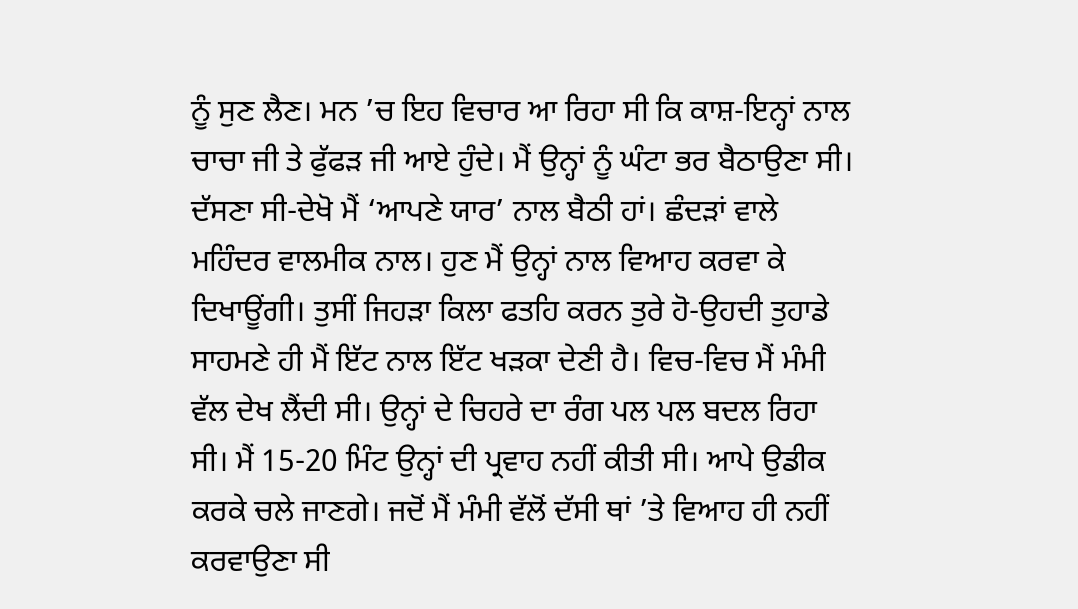ਨੂੰ ਸੁਣ ਲੈਣ। ਮਨ ’ਚ ਇਹ ਵਿਚਾਰ ਆ ਰਿਹਾ ਸੀ ਕਿ ਕਾਸ਼-ਇਨ੍ਹਾਂ ਨਾਲ ਚਾਚਾ ਜੀ ਤੇ ਫੁੱਫੜ ਜੀ ਆਏ ਹੁੰਦੇ। ਮੈਂ ਉਨ੍ਹਾਂ ਨੂੰ ਘੰਟਾ ਭਰ ਬੈਠਾਉਣਾ ਸੀ। ਦੱਸਣਾ ਸੀ-ਦੇਖੋ ਮੈਂ ‘ਆਪਣੇ ਯਾਰ’ ਨਾਲ ਬੈਠੀ ਹਾਂ। ਛੰਦੜਾਂ ਵਾਲੇ ਮਹਿੰਦਰ ਵਾਲਮੀਕ ਨਾਲ। ਹੁਣ ਮੈਂ ਉਨ੍ਹਾਂ ਨਾਲ ਵਿਆਹ ਕਰਵਾ ਕੇ ਦਿਖਾਊਂਗੀ। ਤੁਸੀਂ ਜਿਹੜਾ ਕਿਲਾ ਫਤਹਿ ਕਰਨ ਤੁਰੇ ਹੋ-ਉਹਦੀ ਤੁਹਾਡੇ ਸਾਹਮਣੇ ਹੀ ਮੈਂ ਇੱਟ ਨਾਲ ਇੱਟ ਖੜਕਾ ਦੇਣੀ ਹੈ। ਵਿਚ-ਵਿਚ ਮੈਂ ਮੰਮੀ ਵੱਲ ਦੇਖ ਲੈਂਦੀ ਸੀ। ਉਨ੍ਹਾਂ ਦੇ ਚਿਹਰੇ ਦਾ ਰੰਗ ਪਲ ਪਲ ਬਦਲ ਰਿਹਾ ਸੀ। ਮੈਂ 15-20 ਮਿੰਟ ਉਨ੍ਹਾਂ ਦੀ ਪ੍ਰਵਾਹ ਨਹੀਂ ਕੀਤੀ ਸੀ। ਆਪੇ ਉਡੀਕ ਕਰਕੇ ਚਲੇ ਜਾਣਗੇ। ਜਦੋਂ ਮੈਂ ਮੰਮੀ ਵੱਲੋਂ ਦੱਸੀ ਥਾਂ ’ਤੇ ਵਿਆਹ ਹੀ ਨਹੀਂ ਕਰਵਾਉਣਾ ਸੀ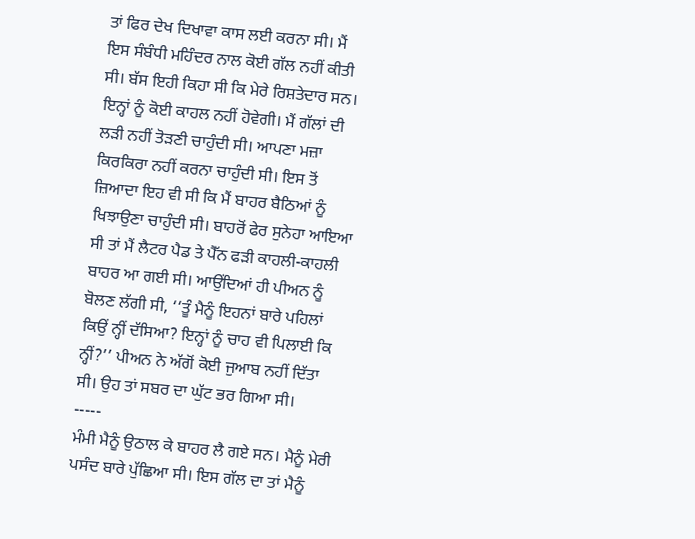ਤਾਂ ਫਿਰ ਦੇਖ ਦਿਖਾਵਾ ਕਾਸ ਲਈ ਕਰਨਾ ਸੀ। ਮੈਂ ਇਸ ਸੰਬੰਧੀ ਮਹਿੰਦਰ ਨਾਲ ਕੋਈ ਗੱਲ ਨਹੀਂ ਕੀਤੀ ਸੀ। ਬੱਸ ਇਹੀ ਕਿਹਾ ਸੀ ਕਿ ਮੇਰੇ ਰਿਸ਼ਤੇਦਾਰ ਸਨ। ਇਨ੍ਹਾਂ ਨੂੰ ਕੋਈ ਕਾਹਲ ਨਹੀਂ ਹੋਵੇਗੀ। ਮੈਂ ਗੱਲਾਂ ਦੀ ਲੜੀ ਨਹੀਂ ਤੋੜਣੀ ਚਾਹੁੰਦੀ ਸੀ। ਆਪਣਾ ਮਜ਼ਾ ਕਿਰਕਿਰਾ ਨਹੀਂ ਕਰਨਾ ਚਾਹੁੰਦੀ ਸੀ। ਇਸ ਤੋਂ ਜ਼ਿਆਦਾ ਇਹ ਵੀ ਸੀ ਕਿ ਮੈਂ ਬਾਹਰ ਬੈਠਿਆਂ ਨੂੰ ਖਿਝਾਉਣਾ ਚਾਹੁੰਦੀ ਸੀ। ਬਾਹਰੋਂ ਫੇਰ ਸੁਨੇਹਾ ਆਇਆ ਸੀ ਤਾਂ ਮੈਂ ਲੈਟਰ ਪੈਡ ਤੇ ਪੈੱਨ ਫੜੀ ਕਾਹਲੀ-ਕਾਹਲੀ ਬਾਹਰ ਆ ਗਈ ਸੀ। ਆਉਂਦਿਆਂ ਹੀ ਪੀਅਨ ਨੂੰ ਬੋਲਣ ਲੱਗੀ ਸੀ, ‘‘ਤੂੰ ਮੈਨੂੰ ਇਹਨਾਂ ਬਾਰੇ ਪਹਿਲਾਂ ਕਿਉਂ ਨ੍ਹੀਂ ਦੱਸਿਆ? ਇਨ੍ਹਾਂ ਨੂੰ ਚਾਹ ਵੀ ਪਿਲਾਈ ਕਿ ਨ੍ਹੀਂ?’’ ਪੀਅਨ ਨੇ ਅੱਗੋਂ ਕੋਈ ਜੁਆਬ ਨਹੀਂ ਦਿੱਤਾ ਸੀ। ਉਹ ਤਾਂ ਸਬਰ ਦਾ ਘੁੱਟ ਭਰ ਗਿਆ ਸੀ।
-----
ਮੰਮੀ ਮੈਨੂੰ ਉਠਾਲ ਕੇ ਬਾਹਰ ਲੈ ਗਏ ਸਨ। ਮੈਨੂੰ ਮੇਰੀ ਪਸੰਦ ਬਾਰੇ ਪੁੱਛਿਆ ਸੀ। ਇਸ ਗੱਲ ਦਾ ਤਾਂ ਮੈਨੂੰ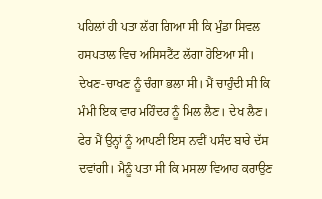ਪਹਿਲਾਂ ਹੀ ਪਤਾ ਲੱਗ ਗਿਆ ਸੀ ਕਿ ਮੁੰਡਾ ਸਿਵਲ ਹਸਪਤਾਲ ਵਿਚ ਅਸਿਸਟੈਂਟ ਲੱਗਾ ਹੋਇਆ ਸੀ। ਦੇਖਣ-ਚਾਖਣ ਨੂੰ ਚੰਗਾ ਭਲਾ ਸੀ। ਮੈਂ ਚਾਹੁੰਦੀ ਸੀ ਕਿ ਮੰਮੀ ਇਕ ਵਾਰ ਮਹਿੰਦਰ ਨੂੰ ਮਿਲ ਲੈਣ। ਦੇਖ ਲੈਣ। ਫੇਰ ਮੈਂ ਉਨ੍ਹਾਂ ਨੂੰ ਆਪਣੀ ਇਸ ਨਵੀਂ ਪਸੰਦ ਬਾਰੇ ਦੱਸ ਦਵਾਂਗੀ। ਮੈਨੂੰ ਪਤਾ ਸੀ ਕਿ ਮਸਲਾ ਵਿਆਹ ਕਰਾਉਣ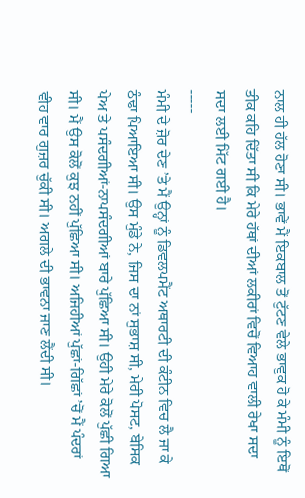ਨਾਲ ਹੀ ਹੱਲ ਹੋਣਾ ਸੀ। ਭਾਵੇਂ ਮੈਂ ਇਕਬਾਲ ਤੋਂ ਟੁੱਟਣ ਵੇਲੇ ਭਾਵੁਕ ਹੋ ਕੇ ਮੰਮੀ ਨੂੰ ਇਥੋਂ ਤੀਕ ਕਹਿ ਦਿੱਤਾ ਸੀ ਕਿ ਮੇਰੇ ਹੱਥਾਂ ਦੀਆਂ ਲਕੀਰਾਂ ਵਿਚੋਂ ਵਿਆਹ ਵਾਲੀ ਰੇਖਾ ਸਦਾ ਸਦਾ ਲਈ ਮਿੱਟ ਗਈ ਹੈ।
-----
ਮੰਮੀ ਦੇ ਜ਼ੋਰ ਦੇਣ ’ਤੇ ਮੈਂ ਉਨ੍ਹਾਂ ਨੂੰ ਡਿਵਲਪਮੈਂਟ ਅਥਾਰਟੀ ਦੀ ਕੰਟੀਨ ਵਿਚ ਲੈ ਜਾ ਕੇ ਠੰਢਾ ਪਿਆਇਆ ਸੀ। ਉਸ ਮੁੰਡੇ ਨੇ, ਜਿਸ ਦਾ ਨਾਂ ਸੁਭਾਸ਼ ਸੀ, ਮੇਰੀ ਪੋਸਟ, ਬੇਸਿਕ ਪੇਅ ਤੇ ਪਸੰਦਗੀਆਂ-ਨਾਪਸੰਦਗੀਆਂ ਬਾਰੇ ਪੁੱਛਿਆ ਸੀ। ਉਹੀ ਮੇਰੇ ਕੋਲੋਂ ਪੁੱਛੀ ਗਿਆ ਸੀ। ਮੈਂ ਉਸ ਕੋਲੋਂ ਕੁਝ ਨਹੀਂ ਪੁੱਛਿਆ ਸੀ। ਅਜਿਹੀਆਂ ਪੁੱਛਾਂ-ਗਿੱਛਾਂ ’ਚੋਂ ਮੈਂ ਪੰਦਰਾਂ ਵੀਹ ਵਾਰ ਗੁਜ਼ਰ ਚੁੱਕੀ ਸੀ। ਅਗਲੇ ਦੀ ਭਾਵਨਾ ਜਾਣ ਲੈਂਦੀ ਸੀ।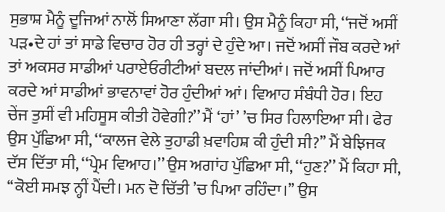ਸੁਭਾਸ਼ ਮੈਨੂੰ ਦੂਜਿਆਂ ਨਾਲੋਂ ਸਿਆਣਾ ਲੱਗਾ ਸੀ। ਉਸ ਮੈਨੂੰ ਕਿਹਾ ਸੀ, ‘‘ਜਦੋਂ ਅਸੀਂ ਪੜ•ਦੇ ਹਾਂ ਤਾਂ ਸਾਡੇ ਵਿਚਾਰ ਹੋਰ ਹੀ ਤਰ੍ਹਾਂ ਦੇ ਹੁੰਦੇ ਆ। ਜਦੋਂ ਅਸੀਂ ਜੌਬ ਕਰਦੇ ਆਂ ਤਾਂ ਅਕਸਰ ਸਾਡੀਆਂ ਪਰਾਏਓਰੀਟੀਆਂ ਬਦਲ ਜਾਂਦੀਆਂ। ਜਦੋਂ ਅਸੀਂ ਪਿਆਰ ਕਰਦੇ ਆਂ ਸਾਡੀਆਂ ਭਾਵਨਾਵਾਂ ਹੋਰ ਹੁੰਦੀਆਂ ਆਂ। ਵਿਆਹ ਸੰਬੰਧੀ ਹੋਰ। ਇਹ ਚੇਂਜ ਤੁਸੀਂ ਵੀ ਮਹਿਸੂਸ ਕੀਤੀ ਹੋਵੇਗੀ?’’ ਮੈਂ ‘ਹਾਂ’ ’ਚ ਸਿਰ ਹਿਲਾਇਆ ਸੀ। ਫੇਰ ਉਸ ਪੁੱਛਿਆ ਸੀ, ‘‘ਕਾਲਜ ਵੇਲੇ ਤੁਹਾਡੀ ਖ਼ਵਾਹਿਸ਼ ਕੀ ਹੁੰਦੀ ਸੀ?’’ ਮੈਂ ਬੇਝਿਜਕ ਦੱਸ ਦਿੱਤਾ ਸੀ, ‘‘ਪ੍ਰੇਮ ਵਿਆਹ।’’ ਉਸ ਅਗਾਂਹ ਪੁੱਛਿਆ ਸੀ, ‘‘ਹੁਣ?’’ ਮੈਂ ਕਿਹਾ ਸੀ, ‘‘ਕੋਈ ਸਮਝ ਨ੍ਹੀਂ ਪੈਂਦੀ। ਮਨ ਦੋ ਚਿੱਤੀ ’ਚ ਪਿਆ ਰਹਿੰਦਾ।’’ ਉਸ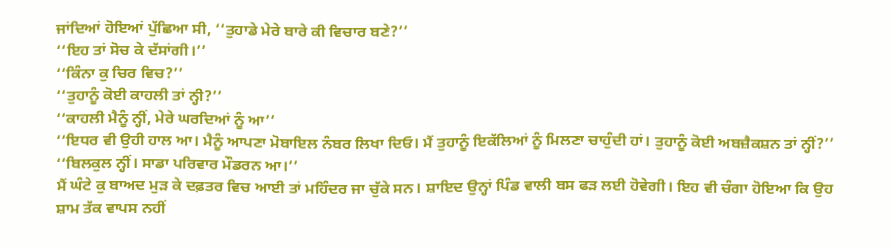ਜਾਂਦਿਆਂ ਹੋਇਆਂ ਪੁੱਛਿਆ ਸੀ, ‘‘ਤੁਹਾਡੇ ਮੇਰੇ ਬਾਰੇ ਕੀ ਵਿਚਾਰ ਬਣੇ?’’
‘‘ਇਹ ਤਾਂ ਸੋਚ ਕੇ ਦੱਸਾਂਗੀ।’’
‘‘ਕਿੰਨਾ ਕੁ ਚਿਰ ਵਿਚ?’’
‘‘ਤੁਹਾਨੂੰ ਕੋਈ ਕਾਹਲੀ ਤਾਂ ਨ੍ਹੀ?’’
‘‘ਕਾਹਲੀ ਮੈਨੂੰ ਨ੍ਹੀਂ, ਮੇਰੇ ਘਰਦਿਆਂ ਨੂੰ ਆ’’
‘‘ਇਧਰ ਵੀ ਉਹੀ ਹਾਲ ਆ। ਮੈਨੂੰ ਆਪਣਾ ਮੋਬਾਇਲ ਨੰਬਰ ਲਿਖਾ ਦਿਓ। ਮੈਂ ਤੁਹਾਨੂੰ ਇਕੱਲਿਆਂ ਨੂੰ ਮਿਲਣਾ ਚਾਹੁੰਦੀ ਹਾਂ। ਤੁਹਾਨੂੰ ਕੋਈ ਅਬਜ਼ੈਕਸ਼ਨ ਤਾਂ ਨ੍ਹੀਂ?’’
‘‘ਬਿਲਕੁਲ ਨ੍ਹੀਂ। ਸਾਡਾ ਪਰਿਵਾਰ ਮੌਡਰਨ ਆ।’’
ਮੈਂ ਘੰਟੇ ਕੁ ਬਾਅਦ ਮੁੜ ਕੇ ਦਫ਼ਤਰ ਵਿਚ ਆਈ ਤਾਂ ਮਹਿੰਦਰ ਜਾ ਚੁੱਕੇ ਸਨ। ਸ਼ਾਇਦ ਉਨ੍ਹਾਂ ਪਿੰਡ ਵਾਲੀ ਬਸ ਫੜ ਲਈ ਹੋਵੇਗੀ। ਇਹ ਵੀ ਚੰਗਾ ਹੋਇਆ ਕਿ ਉਹ ਸ਼ਾਮ ਤੱਕ ਵਾਪਸ ਨਹੀਂ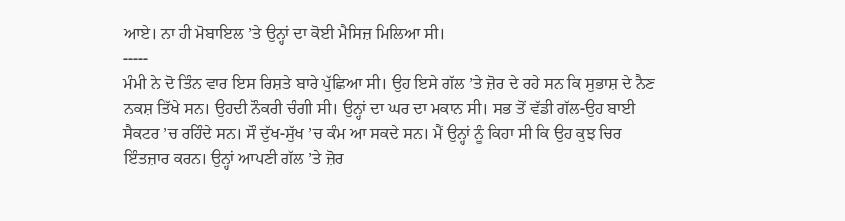ਆਏ। ਨਾ ਹੀ ਮੋਬਾਇਲ ’ਤੇ ਉਨ੍ਹਾਂ ਦਾ ਕੋਈ ਮੈਸਿਜ਼ ਮਿਲਿਆ ਸੀ।
-----
ਮੰਮੀ ਨੇ ਦੋ ਤਿੰਨ ਵਾਰ ਇਸ ਰਿਸ਼ਤੇ ਬਾਰੇ ਪੁੱਛਿਆ ਸੀ। ਉਹ ਇਸੇ ਗੱਲ ’ਤੇ ਜ਼ੋਰ ਦੇ ਰਹੇ ਸਨ ਕਿ ਸੁਭਾਸ਼ ਦੇ ਨੈਣ ਨਕਸ਼ ਤਿੱਖੇ ਸਨ। ਉਹਦੀ ਨੌਕਰੀ ਚੰਗੀ ਸੀ। ਉਨ੍ਹਾਂ ਦਾ ਘਰ ਦਾ ਮਕਾਨ ਸੀ। ਸਭ ਤੋਂ ਵੱਡੀ ਗੱਲ-ਉਹ ਬਾਈ ਸੈਕਟਰ ’ਚ ਰਹਿੰਦੇ ਸਨ। ਸੌ ਦੁੱਖ-ਸੁੱਖ ’ਚ ਕੰਮ ਆ ਸਕਦੇ ਸਨ। ਮੈਂ ਉਨ੍ਹਾਂ ਨੂੰ ਕਿਹਾ ਸੀ ਕਿ ਉਹ ਕੁਝ ਚਿਰ ਇੰਤਜ਼ਾਰ ਕਰਨ। ਉਨ੍ਹਾਂ ਆਪਣੀ ਗੱਲ ’ਤੇ ਜ਼ੋਰ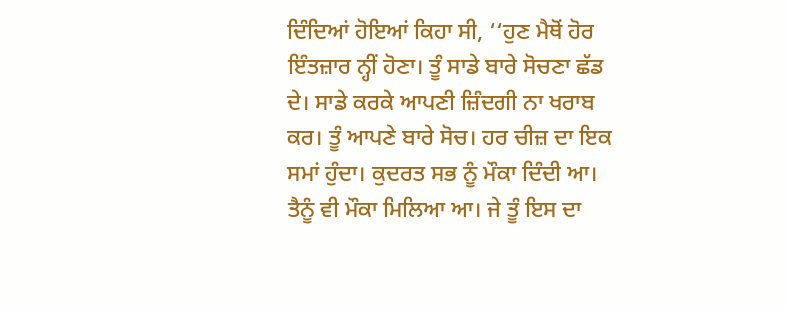ਦਿੰਦਿਆਂ ਹੋਇਆਂ ਕਿਹਾ ਸੀ, ‘‘ਹੁਣ ਮੈਥੋਂ ਹੋਰ ਇੰਤਜ਼ਾਰ ਨ੍ਹੀਂ ਹੋਣਾ। ਤੂੰ ਸਾਡੇ ਬਾਰੇ ਸੋਚਣਾ ਛੱਡ ਦੇ। ਸਾਡੇ ਕਰਕੇ ਆਪਣੀ ਜ਼ਿੰਦਗੀ ਨਾ ਖਰਾਬ ਕਰ। ਤੂੰ ਆਪਣੇ ਬਾਰੇ ਸੋਚ। ਹਰ ਚੀਜ਼ ਦਾ ਇਕ ਸਮਾਂ ਹੁੰਦਾ। ਕੁਦਰਤ ਸਭ ਨੂੰ ਮੌਕਾ ਦਿੰਦੀ ਆ। ਤੈਨੂੰ ਵੀ ਮੌਕਾ ਮਿਲਿਆ ਆ। ਜੇ ਤੂੰ ਇਸ ਦਾ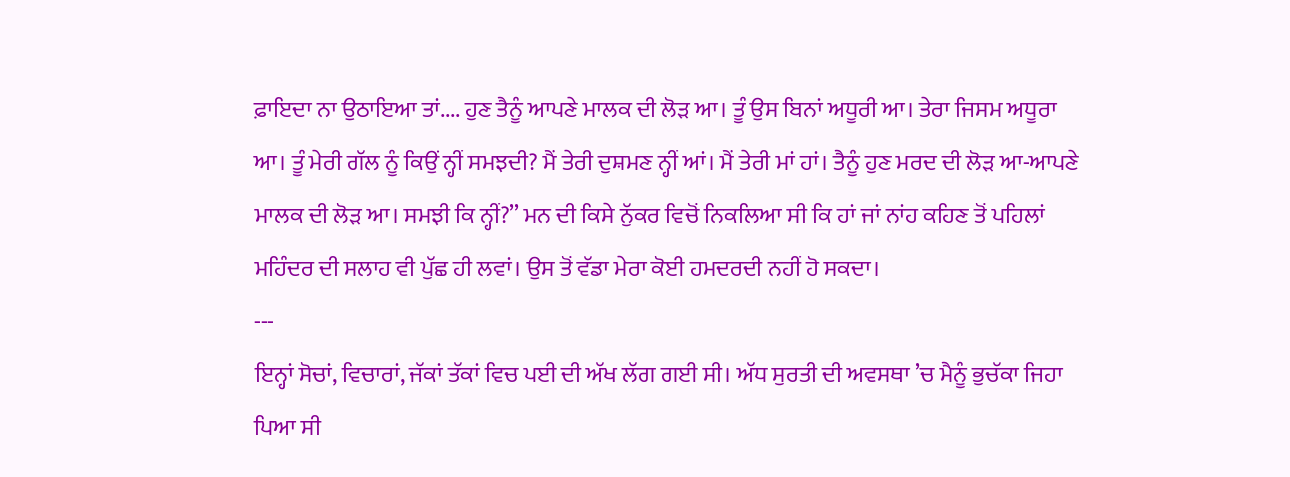ਫ਼ਾਇਦਾ ਨਾ ਉਠਾਇਆ ਤਾਂ.... ਹੁਣ ਤੈਨੂੰ ਆਪਣੇ ਮਾਲਕ ਦੀ ਲੋੜ ਆ। ਤੂੰ ਉਸ ਬਿਨਾਂ ਅਧੂਰੀ ਆ। ਤੇਰਾ ਜਿਸਮ ਅਧੂਰਾ ਆ। ਤੂੰ ਮੇਰੀ ਗੱਲ ਨੂੰ ਕਿਉਂ ਨ੍ਹੀਂ ਸਮਝਦੀ? ਮੈਂ ਤੇਰੀ ਦੁਸ਼ਮਣ ਨ੍ਹੀਂ ਆਂ। ਮੈਂ ਤੇਰੀ ਮਾਂ ਹਾਂ। ਤੈਨੂੰ ਹੁਣ ਮਰਦ ਦੀ ਲੋੜ ਆ-ਆਪਣੇ ਮਾਲਕ ਦੀ ਲੋੜ ਆ। ਸਮਝੀ ਕਿ ਨ੍ਹੀਂ?’’ ਮਨ ਦੀ ਕਿਸੇ ਨੁੱਕਰ ਵਿਚੋਂ ਨਿਕਲਿਆ ਸੀ ਕਿ ਹਾਂ ਜਾਂ ਨਾਂਹ ਕਹਿਣ ਤੋਂ ਪਹਿਲਾਂ ਮਹਿੰਦਰ ਦੀ ਸਲਾਹ ਵੀ ਪੁੱਛ ਹੀ ਲਵਾਂ। ਉਸ ਤੋਂ ਵੱਡਾ ਮੇਰਾ ਕੋਈ ਹਮਦਰਦੀ ਨਹੀਂ ਹੋ ਸਕਦਾ।
---
ਇਨ੍ਹਾਂ ਸੋਚਾਂ, ਵਿਚਾਰਾਂ, ਜੱਕਾਂ ਤੱਕਾਂ ਵਿਚ ਪਈ ਦੀ ਅੱਖ ਲੱਗ ਗਈ ਸੀ। ਅੱਧ ਸੁਰਤੀ ਦੀ ਅਵਸਥਾ ’ਚ ਮੈਨੂੰ ਭੁਚੱਕਾ ਜਿਹਾ ਪਿਆ ਸੀ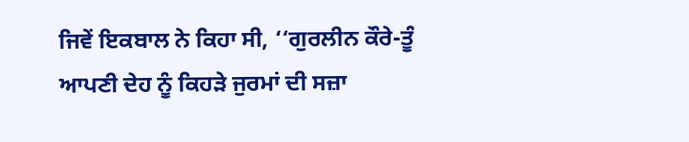ਜਿਵੇਂ ਇਕਬਾਲ ਨੇ ਕਿਹਾ ਸੀ, ‘‘ਗੁਰਲੀਨ ਕੌਰੇ-ਤੂੰ ਆਪਣੀ ਦੇਹ ਨੂੰ ਕਿਹੜੇ ਜੁਰਮਾਂ ਦੀ ਸਜ਼ਾ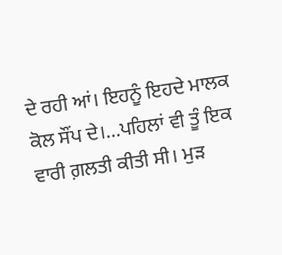ਦੇ ਰਹੀ ਆਂ। ਇਹਨੂੰ ਇਹਦੇ ਮਾਲਕ ਕੋਲ ਸੌਂਪ ਦੇ।...ਪਹਿਲਾਂ ਵੀ ਤੂੰ ਇਕ ਵਾਰੀ ਗ਼ਲਤੀ ਕੀਤੀ ਸੀ। ਮੁੜ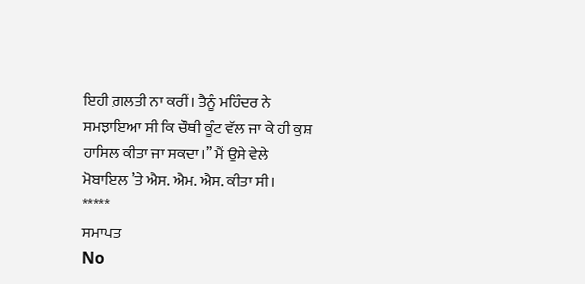ਇਹੀ ਗ਼ਲਤੀ ਨਾ ਕਰੀਂ। ਤੈਨੂੰ ਮਹਿੰਦਰ ਨੇ ਸਮਝਾਇਆ ਸੀ ਕਿ ਚੌਥੀ ਕੂੰਟ ਵੱਲ ਜਾ ਕੇ ਹੀ ਕੁਸ਼ ਹਾਸਿਲ ਕੀਤਾ ਜਾ ਸਕਦਾ।’’ ਮੈਂ ਉਸੇ ਵੇਲੇ ਮੋਬਾਇਲ ’ਤੇ ਐਸ. ਐਮ. ਐਸ. ਕੀਤਾ ਸੀ।
*****
ਸਮਾਪਤ
No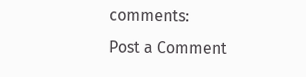comments:
Post a Comment